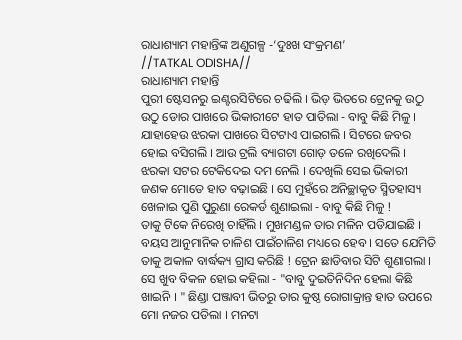ରାଧାଶ୍ୟାମ ମହାନ୍ତିଙ୍କ ଅଣୁଗଳ୍ପ -‘ଦୁଃଖ ସଂକ୍ରମଣ’
//TATKAL ODISHA//
ରାଧାଶ୍ୟାମ ମହାନ୍ତି
ପୁରୀ ଷ୍ଟେସନରୁ ଇଣ୍ଟରସିଟିରେ ଚଢିଲି । ଭିଡ଼ ଭିତରେ ଟ୍ରେନକୁ ଉଠୁ ଉଠୁ ଡୋର ପାଖରେ ଭିକାରୀଟେ ହାତ ପାତିଲା - ବାବୁ କିଛି ମିଳୁ ।
ଯାହାହେଉ ଝରକା ପାଖରେ ସିଟଟାଏ ପାଇଗଲି । ସିଟରେ ଜବର ହୋଇ ବସିଗଲି । ଆଉ ଟ୍ରଲି ବ୍ୟାଗଟା ଗୋଡ଼ ତଳେ ରଖିଦେଲି । ଝରକା ସଟର ଟେକିଦେଇ ଦମ ନେଲି । ଦେଖିଲି ସେଇ ଭିକାରୀ ଜଣକ ମୋତେ ହାତ ବଢ଼ାଇଛି । ସେ ମୁହଁରେ ଅନିଚ୍ଛାକୃତ ସ୍ମିତହାସ୍ୟ ଖେଳାଇ ପୁଣି ପୁରୁଣା ରେକର୍ଡ ଶୁଣାଇଲା - ବାବୁ କିଛି ମିଳୁ !
ତାକୁ ଟିକେ ନିରେଖି ଚାହିଁଲି । ମୁଖମଣ୍ଡଳ ତାର ମଳିନ ପଡିଯାଇଛି । ବୟସ ଆନୁମାନିକ ଚାଳିଶ ପାଇଁଚାଳିଶ ମଧ୍ୟରେ ହେବ । ସତେ ଯେମିତି ତାକୁ ଅକାଳ ବାର୍ଦ୍ଧକ୍ୟ ଗ୍ରାସ କରିଛି ! ଟ୍ରେନ ଛାଡିବାର ସିଟି ଶୁଣାଗଲା । ସେ ଖୁବ ବିକଳ ହୋଇ କହିଲା - "ବାବୁ ଦୁଇତିନିଦିନ ହେଲା କିଛି ଖାଇନି । " ଛିଣ୍ଡା ପଞ୍ଜାବୀ ଭିତରୁ ତାର କୁଷ୍ଠ ରୋଗାକ୍ରାନ୍ତ ହାତ ଉପରେ ମୋ ନଜର ପଡିଲା । ମନଟା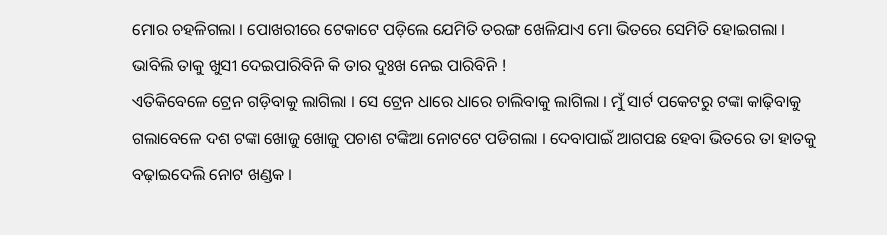ମୋର ଚହଳିଗଲା । ପୋଖରୀରେ ଟେକାଟେ ପଡ଼ିଲେ ଯେମିତି ତରଙ୍ଗ ଖେଳିଯାଏ ମୋ ଭିତରେ ସେମିତି ହୋଇଗଲା । ଭାବିଲି ତାକୁ ଖୁସୀ ଦେଇପାରିବିନି କି ତାର ଦୁଃଖ ନେଇ ପାରିବିନି !
ଏତିକିବେଳେ ଟ୍ରେନ ଗଡ଼ିବାକୁ ଲାଗିଲା । ସେ ଟ୍ରେନ ଧାରେ ଧାରେ ଚାଲିବାକୁ ଲାଗିଲା । ମୁଁ ସାର୍ଟ ପକେଟରୁ ଟଙ୍କା କାଢ଼ିବାକୁ ଗଲାବେଳେ ଦଶ ଟଙ୍କା ଖୋଜୁ ଖୋଜୁ ପଚାଶ ଟଙ୍କିଆ ନୋଟଟେ ପଡିଗଲା । ଦେବାପାଇଁ ଆଗପଛ ହେବା ଭିତରେ ତା ହାତକୁ ବଢ଼ାଇଦେଲି ନୋଟ ଖଣ୍ଡକ ।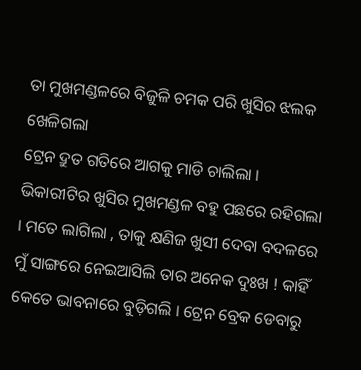ତା ମୁଖମଣ୍ଡଳରେ ବିଜୁଳି ଚମକ ପରି ଖୁସିର ଝଲକ ଖେଳିଗଲା
ଟ୍ରେନ ଦ୍ରୁତ ଗତିରେ ଆଗକୁ ମାଡି ଚାଲିଲା । ଭିକାରୀଟିର ଖୁସିର ମୁଖମଣ୍ଡଳ ବହୁ ପଛରେ ରହିଗଲା । ମତେ ଲାଗିଲା , ତାକୁ କ୍ଷଣିଜ ଖୁସୀ ଦେବା ବଦଳରେ ମୁଁ ସାଙ୍ଗରେ ନେଇଆସିଲି ତାର ଅନେକ ଦୁଃଖ ! କାହିଁ କେତେ ଭାବନାରେ ବୁଡ଼ିଗଲି । ଟ୍ରେନ ବ୍ରେକ ଡେବାରୁ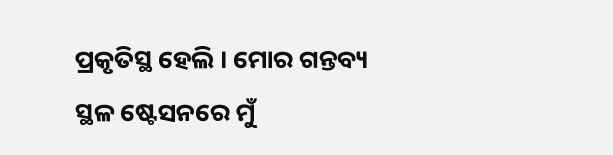ପ୍ରକୃତିସ୍ଥ ହେଲି । ମୋର ଗନ୍ତବ୍ୟ ସ୍ଥଳ ଷ୍ଟେସନରେ ମୁଁ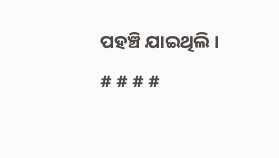ପହଞ୍ଚି ଯାଇଥିଲି ।
# # # #